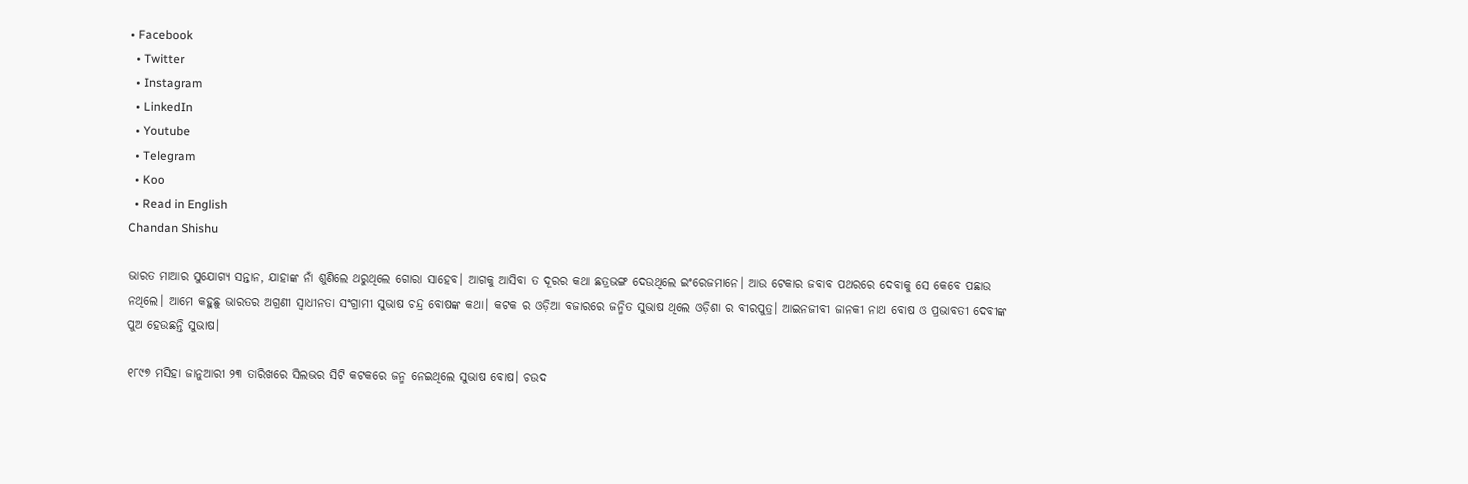• Facebook
  • Twitter
  • Instagram
  • LinkedIn
  • Youtube
  • Telegram
  • Koo
  • Read in English
Chandan Shishu

ଭାରତ ମାଆର ସୁଯୋଗ୍ୟ ସନ୍ତାନ, ଯାହାଙ୍କ ନାଁ ଶୁଣିଲେ ଥରୁଥିଲେ ଗୋରା ସାହେବ। ଆଗକୁ ଆସିବା ତ ଦୂରର କଥା ଛତ୍ରଭଙ୍ଗ ଦେଉଥିଲେ ଇଂରେଜମାନେ। ଆଉ ଟେକାର ଜବାବ ପଥରରେ ଦେବାକୁ ସେ କେବେ ପଛାଉ ନଥିଲେ। ଆମେ କହୁଛୁ ଭାରତର ଅଗ୍ରଣୀ ସ୍ଵାଧୀନତା ସଂଗ୍ରାମୀ ସୁଭାଷ ଚନ୍ଦ୍ର ବୋଷଙ୍କ କଥା। କଟକ ର ଓଡ଼ିଆ ବଜାରରେ ଜନ୍ମିତ ସୁଭାଷ ଥିଲେ ଓଡ଼ିଶା ର ବୀରପୁତ୍ର। ଆଇନଜୀବୀ ଜାନକୀ ନାଥ ବୋଷ ଓ ପ୍ରଭାବତୀ ଦେବୀଙ୍କ ପୁଅ ହେଉଛନ୍ତି ସୁଭାଷ।

୧୮୯୭ ମସିହା ଜାନୁଆରୀ ୨୩ ତାରିଖରେ ସିଲଭର ସିଟି କଟକରେ ଜନ୍ମ ନେଇଥିଲେ ସୁଭାଷ ବୋଷ। ଚଉଦ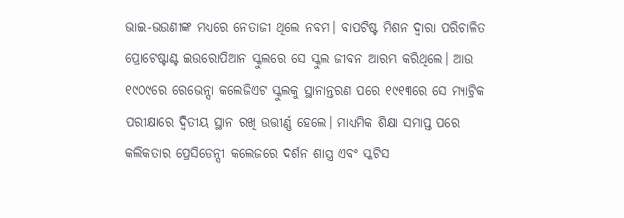ଭାଇ-ଭଉଣୀଙ୍କ ମଧ୍ୟରେ ନେତାଜୀ ଥିଲେ ନବମ। ବାପଟିଷ୍ଟ ମିଶନ ଦ୍ୱାରା ପରିଚାଳିତ ପ୍ରୋଟେଷ୍ଟାଣ୍ଟ ଇଉରୋପିଆନ ସ୍କୁଲରେ ସେ ସ୍କୁଲ ଜୀବନ ଆରମ୍ଭ କରିଥିଲେ। ଆଉ ୧୯୦୯ରେ ରେଭେନ୍ସା କଲେଜିଏଟ ସ୍କୁଲକୁ ସ୍ଥାନାନ୍ତରଣ ପରେ ୧୯୧୩ରେ ସେ ମ୍ୟାଟ୍ରିକ ପରୀକ୍ଷାରେ ଦ୍ୱିତୀୟ ସ୍ଥାନ ରଖି ଉତ୍ତୀର୍ଣ୍ଣ ହେଲେ। ମାଧ୍ୟମିକ ଶିକ୍ଷା ସମାପ୍ତ ପରେ କଲିକତାର ପ୍ରେସିଡେନ୍ସୀ କଲେଜରେ ଦର୍ଶନ ଶାସ୍ତ୍ର ଏବଂ ସ୍କଟିସ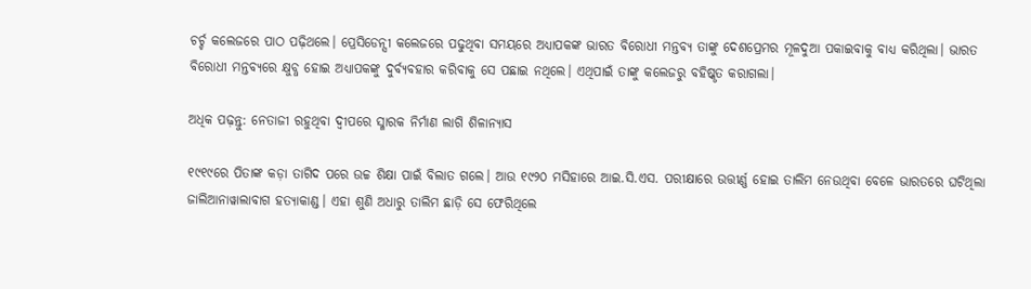ଚର୍ଚ୍ଚ କଲେଜରେ ପାଠ ପଢ଼ିଥଲେ। ପ୍ରେସିଡେନ୍ସୀ କଲେଜରେ ପଢୁଥିବା ସମୟରେ ଅଧ୍ୟାପକଙ୍କ ଭାରତ ବିରୋଧୀ ମନ୍ତବ୍ୟ ତାଙ୍କୁ ଦେଶପ୍ରେମର ମୂଳଦୁଆ ପକାଇବାକୁ ବାଧ୍ୟ କରିଥିଲା। ଭାରତ ବିରୋଧୀ ମନ୍ତବ୍ୟରେ କ୍ଷୁବ୍ଧ ହୋଇ ଅଧ୍ୟାପକଙ୍କୁ ଦୁର୍ବ୍ୟବହାର କରିବାକୁ ସେ ପଛାଇ ନଥିଲେ। ଏଥିପାଇଁ ତାଙ୍କୁ କଲେଜରୁ ବହିଷ୍କୃତ କରାଗଲା।

ଅଧିକ ପଢ଼ନ୍ତୁ: ନେତାଜୀ ରହୁଥିବା ଦ୍ୱୀପରେ ସ୍ମାରକ ନିର୍ମାଣ ଲାଗି ଶିଳାନ୍ୟାସ

୧୯୧୯ରେ ପିତାଙ୍କ କଡ଼ା ତାଗିଦ ପରେ ଉଚ୍ଚ ଶିକ୍ଷା ପାଇଁ ବିଲାତ ଗଲେ। ଆଉ ୧୯୨୦ ମସିହାରେ ଆଇ.ସି.ଏସ. ପରୀକ୍ଷାରେ ଉତ୍ତୀର୍ଣ୍ଣ ହୋଇ ତାଲିମ ନେଉଥିବା ବେଳେ ଭାରତରେ ଘଟିଥିଲା ଜାଲିଆନାୱାଲାବାଗ ହତ୍ୟାକାଣ୍ଡ। ଏହା ଶୁଣି ଅଧାରୁ ତାଲିମ ଛାଡ଼ି ସେ ଫେରିଥିଲେ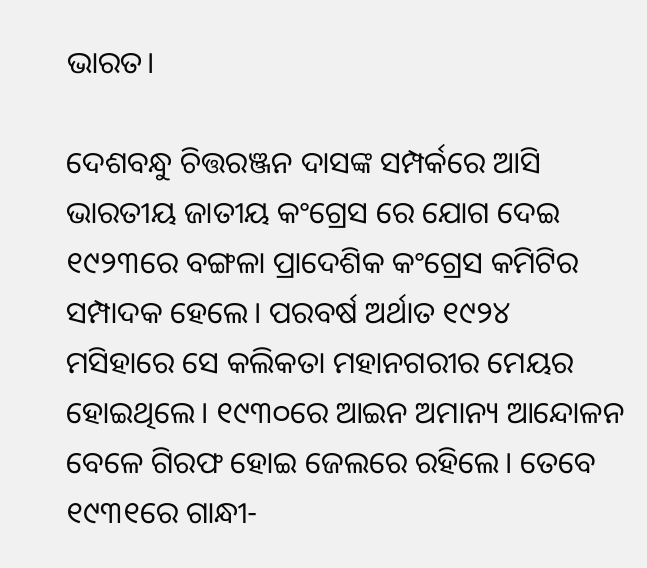ଭାରତ।

ଦେଶବନ୍ଧୁ ଚିତ୍ତରଞ୍ଜନ ଦାସଙ୍କ ସମ୍ପର୍କରେ ଆସି ଭାରତୀୟ ଜାତୀୟ କଂଗ୍ରେସ ରେ ଯୋଗ ଦେଇ ୧୯୨୩ରେ ବଙ୍ଗଳା ପ୍ରାଦେଶିକ କଂଗ୍ରେସ କମିଟିର ସମ୍ପାଦକ ହେଲେ। ପରବର୍ଷ ଅର୍ଥାତ ୧୯୨୪ ମସିହାରେ ସେ କଲିକତା ମହାନଗରୀର ମେୟର ହୋଇଥିଲେ। ୧୯୩୦ରେ ଆଇନ ଅମାନ୍ୟ ଆନ୍ଦୋଳନ ବେଳେ ଗିରଫ ହୋଇ ଜେଲରେ ରହିଲେ। ତେବେ ୧୯୩୧ରେ ଗାନ୍ଧୀ-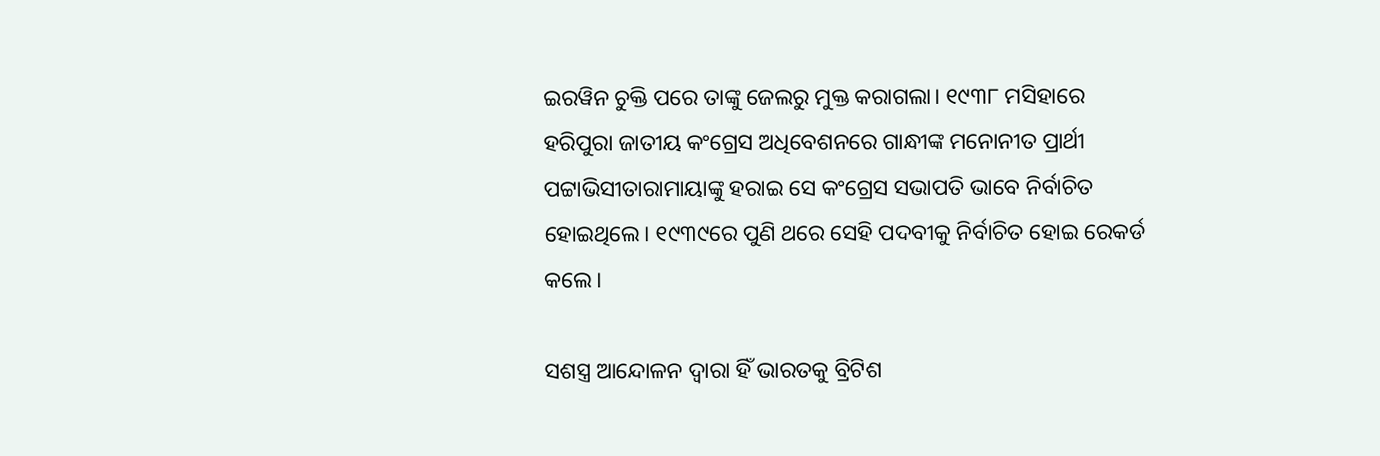ଇରୱିନ ଚୁକ୍ତି ପରେ ତାଙ୍କୁ ଜେଲରୁ ମୁକ୍ତ କରାଗଲା। ୧୯୩୮ ମସିହାରେ ହରିପୁରା ଜାତୀୟ କଂଗ୍ରେସ ଅଧିବେଶନରେ ଗାନ୍ଧୀଙ୍କ ମନୋନୀତ ପ୍ରାର୍ଥୀ ପଟ୍ଟାଭିସୀତାରାମାୟାଙ୍କୁ ହରାଇ ସେ କଂଗ୍ରେସ ସଭାପତି ଭାବେ ନିର୍ବାଚିତ ହୋଇଥିଲେ। ୧୯୩୯ରେ ପୁଣି ଥରେ ସେହି ପଦବୀକୁ ନିର୍ବାଚିତ ହୋଇ ରେକର୍ଡ କଲେ।

ସଶସ୍ତ୍ର ଆନ୍ଦୋଳନ ଦ୍ଵାରା ହିଁ ଭାରତକୁ ବ୍ରିଟିଶ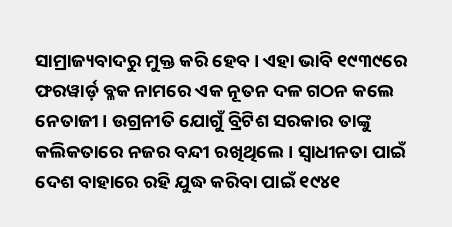ସାମ୍ରାଜ୍ୟବାଦରୁ ମୁକ୍ତ କରି ହେବ। ଏହା ଭାବି ୧୯୩୯ରେ ଫରୱାର୍ଡ଼ ବ୍ଳକ ନାମରେ ଏକ ନୂତନ ଦଳ ଗଠନ କଲେ ନେତାଜୀ। ଉଗ୍ରନୀତି ଯୋଗୁଁ ବ୍ରିଟିଶ ସରକାର ତାଙ୍କୁ କଲିକତାରେ ନଜର ବନ୍ଦୀ ରଖିଥିଲେ। ସ୍ଵାଧୀନତା ପାଇଁ ଦେଶ ବାହାରେ ରହି ଯୁଦ୍ଧ କରିବା ପାଇଁ ୧୯୪୧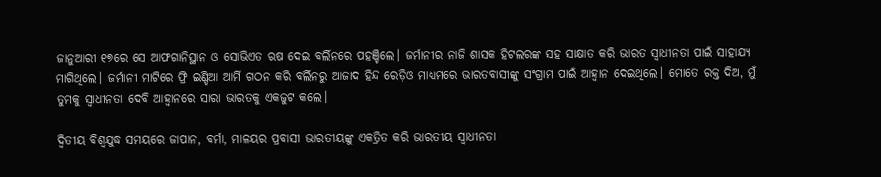ଜାନୁଆରୀ ୧୭ରେ ସେ ଆଫଗାନିସ୍ଥାନ ଓ ସୋଭିଏତ ଋଷ ଦେଇ ବର୍ଲିନରେ ପହଞ୍ଚିଲେ। ଜର୍ମାନୀର ନାଜି ଶାସକ ହିଟଲରଙ୍କ ସହ ସାକ୍ଷାତ କରି ଭାରତ ସ୍ଵାଧୀନତା ପାଇଁ ସାହାଯ୍ୟ ମାଗିଥିଲେ। ଜର୍ମାନୀ ମାଟିରେ ଫ୍ରି ଇଣ୍ଡିଆ ଆର୍ମି ଗଠନ କରି ବର୍ଲିନରୁ ଆଜାଦ ହିନ୍ଦ ରେଡ଼ିଓ ମାଧ୍ୟମରେ ଭାରତବାସୀଙ୍କୁ ସଂଗ୍ରାମ ପାଇଁ ଆହ୍ଵାନ ଦେଇଥିଲେ। ମୋତେ ରକ୍ତ ଦିଅ, ମୁଁ ତୁମକୁ ସ୍ଵାଧୀନତା ଦେବି ଆହ୍ଵାନରେ ସାରା ଭାରତକୁ ଏକଜୁଟ କଲେ।

ଦ୍ଵିତୀୟ ବିଶ୍ଵଯୁଦ୍ଧ ସମୟରେ ଜାପାନ, ବର୍ମା, ମାଳୟର ପ୍ରବାସୀ ଭାରତୀୟଙ୍କୁ ଏକତ୍ରିତ କରି ଭାରତୀୟ ସ୍ଵାଧୀନତା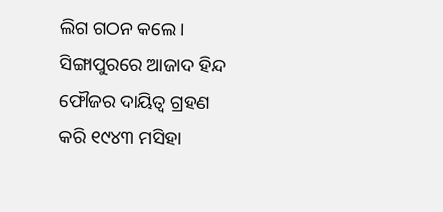ଲିଗ ଗଠନ କଲେ। ସିଙ୍ଗାପୁରରେ ଆଜାଦ ହିନ୍ଦ ଫୌଜର ଦାୟିତ୍ଵ ଗ୍ରହଣ କରି ୧୯୪୩ ମସିହା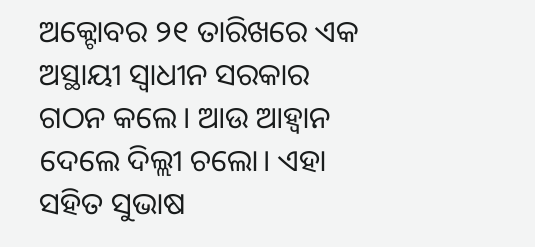ଅକ୍ଟୋବର ୨୧ ତାରିଖରେ ଏକ ଅସ୍ଥାୟୀ ସ୍ଵାଧୀନ ସରକାର ଗଠନ କଲେ। ଆଉ ଆହ୍ଵାନ ଦେଲେ ଦିଲ୍ଲୀ ଚଲୋ। ଏହା ସହିତ ସୁଭାଷ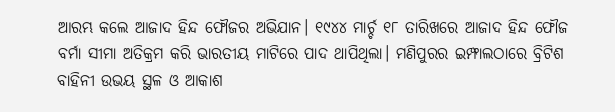ଆରମ୍ଭ କଲେ ଆଜାଦ ହିନ୍ଦ ଫୌଜର ଅଭିଯାନ। ୧୯୪୪ ମାର୍ଚ୍ଚ ୧୮ ତାରିଖରେ ଆଜାଦ ହିନ୍ଦ ଫୌଜ ବର୍ମା ସୀମା ଅତିକ୍ରମ କରି ଭାରତୀୟ ମାଟିରେ ପାଦ ଥାପିଥିଲା। ମଣିପୁରର ଇମ୍ଫାଲଠାରେ ବ୍ରିଟିଶ ବାହିନୀ ଉଭୟ ସ୍ଥଳ ଓ ଆକାଶ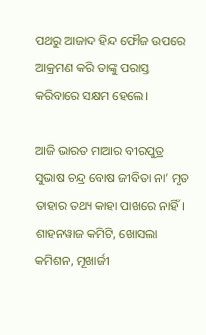ପଥରୁ ଆଜାଦ ହିନ୍ଦ ଫୌଜ ଉପରେ ଆକ୍ରମଣ କରି ତାଙ୍କୁ ପରାସ୍ତ କରିବାରେ ସକ୍ଷମ ହେଲେ।

ଆଜି ଭାରତ ମାଆର ବୀରପୁତ୍ର ସୁଭାଷ ଚନ୍ଦ୍ର ବୋଷ ଜୀବିତା ନା’ ମୃତ ତାହାର ତଥ୍ୟ କାହା ପାଖରେ ନାହିଁ। ଶାହନୱାଜ କମିଟି, ଖୋସଲା କମିଶନ, ମୂଖାର୍ଜୀ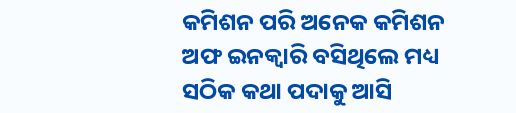କମିଶନ ପରି ଅନେକ କମିଶନ ଅଫ ଇନକ୍ଵାରି ବସିଥିଲେ ମଧ୍ୟ ସଠିକ କଥା ପଦାକୁ ଆସି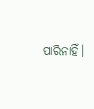ପାରିନାହିଁ।